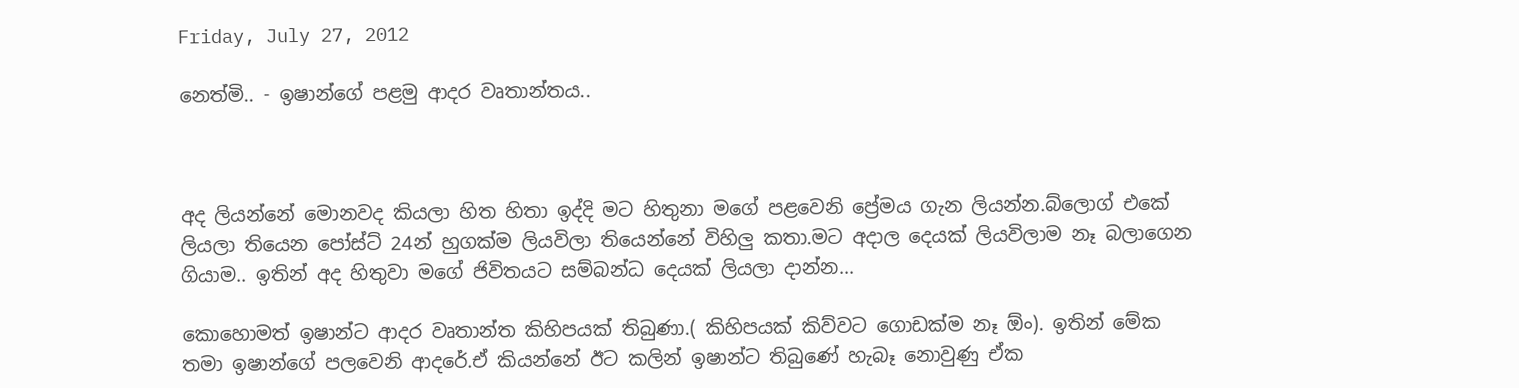Friday, July 27, 2012

නෙත්මි.. - ඉෂාන්ගේ පළමු ආදර වෘතාන්තය..



අද ලියන්නේ මොනවද කියලා හිත හිතා ඉද්දි මට හිතුනා මගේ පළවෙනි ප්‍රේමය ගැන ලියන්න.බ්ලොග් එකේ ලියලා තියෙන පෝස්ට් 24න් හුගක්ම ලියවිලා තියෙන්නේ විහිලු කතා.මට අදාල දෙයක් ලියවිලාම නෑ බලාගෙන ගියාම.. ඉතින් අද හිතුවා මගේ ජිවිතයට සම්බන්ධ දෙයක් ලියලා දාන්න...

කොහොමත් ඉෂාන්ට ආදර වෘතාන්ත කිහිපයක් තිබුණා.( කිහිපයක් කිව්වට ගොඩක්ම නෑ ඕං). ඉතින් මේක තමා ඉෂාන්ගේ පලවෙනි ආදරේ.ඒ කියන්නේ ඊට කලින් ඉෂාන්ට තිබුණේ හැබෑ නොවුණු ඒක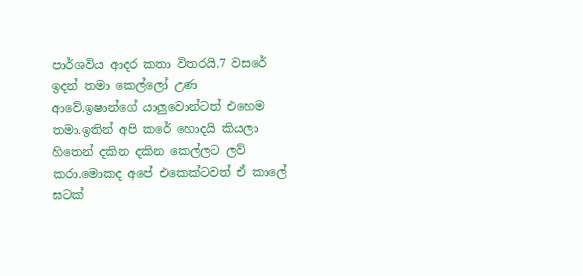පාර්ශවිය ආදර කතා විතරයි.7 වසරේ ඉදන් තමා කෙල්ලෝ උණ  ආවේ.ඉෂාන්ගේ යාලුවොන්ටත් එහෙම තමා.ඉතින් අපි කරේ හොදයි කියලා හිතෙන් දකින දකින කෙල්ලට ලව් කරා.මොකද අපේ එකෙක්ටවත් ඒ කාලේ ඝටක්‌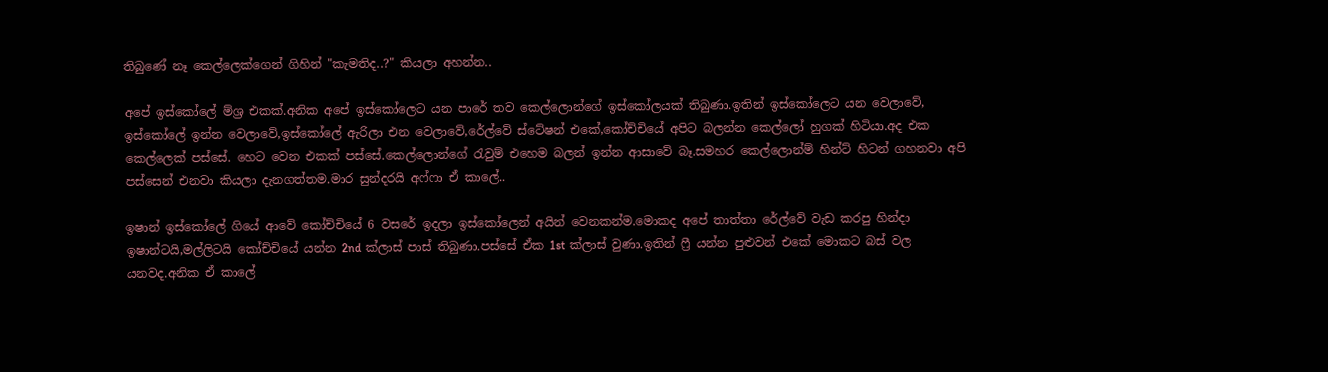තිබුණේ නෑ කෙල්ලෙක්ගෙන් ගිහින් "කැමතිද..?" කියලා අහන්න..

අපේ ඉස්කෝලේ ම්ශ්‍ර එකක්.අනික අපේ ඉස්කෝලෙට යන පාරේ තව කෙල්ලොන්ගේ ඉස්කෝලයක් තිබුණා.ඉතින් ඉස්කෝලෙට යන වෙලාවේ, ඉස්කෝලේ ඉන්න වෙලාවේ,ඉස්කෝලේ ඇරිලා එන වෙලාවේ,රේල්වේ ස්ටේෂන් එකේ,කෝච්චියේ අපිට බලන්න කෙල්ලෝ හුගක් හිටියා.අද එක කෙල්ලෙක් පස්සේ. හෙට වෙන එකක් පස්සේ.කෙල්ලොන්ගේ රැවුම් එහෙම බලන් ඉන්න ආසාවේ බෑ.සමහර කෙල්ලොන්ම් හින්ට් හිටන් ගහනවා අපි පස්සෙන් එනවා කියලා දැනගත්තම.මාර සුන්දරයි අෆ්ෆා ඒ කාලේ..

ඉෂාන් ඉස්කෝලේ ගියේ ආවේ කෝච්චියේ 6 වසරේ ඉදලා ඉස්කෝලෙන් අයින් වෙනකන්ම.මොකද අපේ තාත්තා රේල්වේ වැඩ කරපු හින්දා ඉෂාන්ටයි,මල්ලිටයි කෝච්චියේ යන්න 2nd ක්ලාස් පාස් තිබුණා.පස්සේ ඒක 1st ක්ලාස් වුණා.ඉතින් ෆ්‍රී යන්න පුළුවන් එකේ මොකට බස් වල යනවද.අනික ඒ කාලේ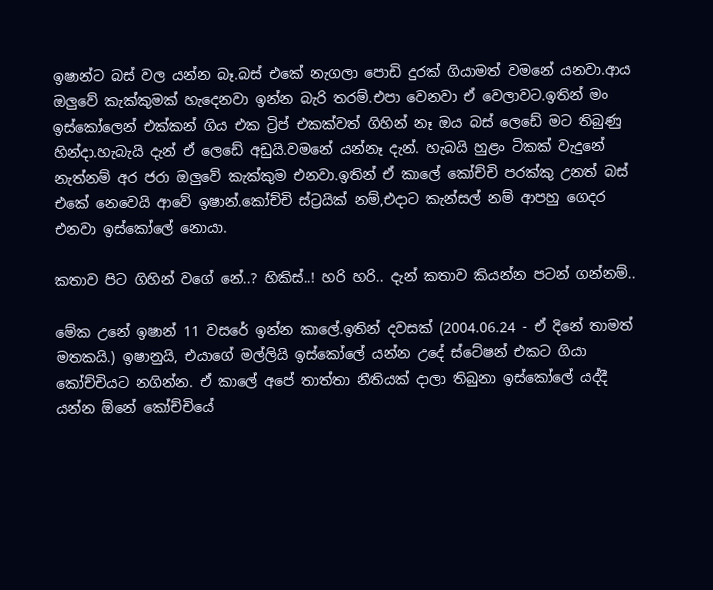ඉෂාන්ට බස් වල යන්න බෑ.බස් එකේ නැගලා පොඩි දුරක් ගියාමත් වමනේ යනවා.ආය ඔලුවේ කැක්කුමක් හැදෙනවා ඉන්න බැරි තරම්.එපා වෙනවා ඒ වෙලාවට.ඉතින් මං ඉස්කෝලෙන් එක්කන් ගිය එක ට්‍රිප් එකක්වත් ගිහින් නෑ ඔය බස් ලෙඩේ මට තිබුණු හින්දා.හැබැයි දැන් ඒ ලෙඩේ අඩුයි.වමනේ යන්නෑ දැන්. හැබයි හුළං ටිකක් වැදුනේ නැත්නම් අර ජරා ඔලුවේ කැක්කුම එනවා.ඉතින් ඒ කාලේ කෝච්චි පරක්කු උනත් බස් එකේ නෙවෙයි ආවේ ඉෂාන්.කෝච්චි ස්ට්‍රයික් නම්,එදාට කැන්සල් නම් ආපහු ගෙදර එනවා ඉස්කෝලේ නොයා.

කතාව පිට ගිහින් වගේ නේ..? හිකිස්‌..! හරි හරි.. දැන් කතාව කියන්න පටන් ගන්නම්..

මේක උනේ ඉෂාන් 11 වසරේ ඉන්න කාලේ.ඉතින් දවසක් (2004.06.24 - ඒ දිනේ තාමත් මතකයි.) ඉෂානුයි, එයාගේ මල්ලියි ඉස්කෝලේ යන්න උදේ ස්ටේෂන් එකට ගියා කෝච්චියට නගින්න. ඒ කාලේ අපේ තාත්තා නීතියක් දාලා තිබුනා ඉස්කෝලේ යද්දී යන්න ඕනේ කෝච්චියේ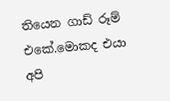තියෙන ගාඩ් රූම් එකේ.මොකද එයා අපි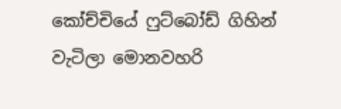කෝච්චියේ ෆුට්බෝඩ් ගිහින් වැටිලා මොනවහරි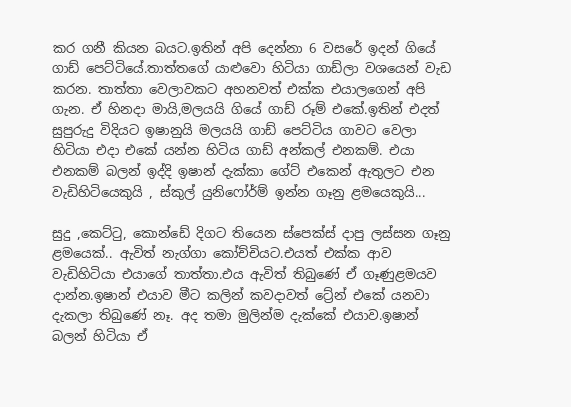කර ගනී කියන බයට.ඉතින් අපි දෙන්නා 6 වසරේ ඉදන් ගියේ ගාඩ් පෙට්ටියේ.තාත්තගේ යාළුවො හිටියා ගාඩ්ලා වශයෙන් වැඩ කරන. තාත්තා වෙලාවකට අහනවත් එක්ක එයාලගෙන් අපි ගැන. ඒ හිනදා මායි,මලයයි ගියේ ගාඩ් රූම් එකේ.ඉතින් එදත් සුපුරුදු විදියට ඉෂානුයි මලයයි ගාඩ් පෙට්ටිය ගාවට වෙලා හිටියා එදා එකේ යන්න හිටිය ගාඩ් අන්කල් එනකම්. එයා එනකම් බලන් ඉද්දි ඉෂාන් දැක්කා ගේට් එකෙන් ඇතුලට එන වැඩිහිටියෙකුයි , ස්කුල් යුනිෆෝර්ම් ඉන්න ගෑනු ළමයෙකුයි...

සුදු ,කෙට්ටු, කොන්ඩේ දිගට තියෙන ස්පෙක්ස් දාපු ලස්සන ගෑනු ළමයෙක්.. ඇවිත් නැග්ගා කෝච්චියට.එයත් එක්ක ආව වැඩිහිටියා එයාගේ තාත්තා.එය ඇවිත් තිබුණේ ඒ ගෑණුළමයව දාන්න.ඉෂාන් එයාව මීට කලින් කවදාවත් ට්‍රේන් එකේ යනවා දැකලා තිබුණේ නෑ. අද තමා මුලින්ම දැක්කේ එයාව.ඉෂාන් බලන් හිටියා ඒ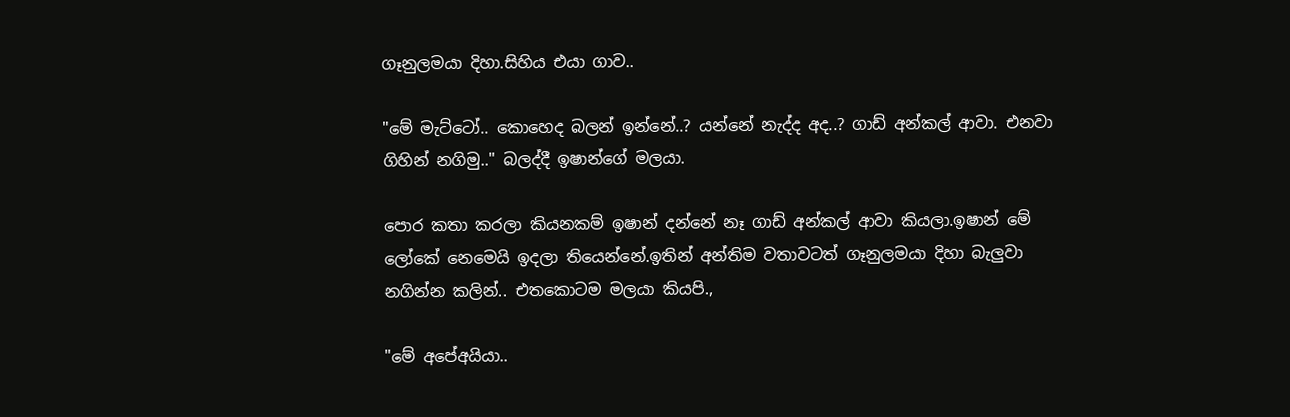ගෑනුලමයා දිහා.සිහිය එයා ගාව..

"මේ මැට්ටෝ.. කොහෙද බලන් ඉන්නේ..? යන්නේ නැද්ද අද..? ගාඩ් අන්කල් ආවා. එනවා ගිහින් නගිමු.." බලද්දී ඉෂාන්ගේ මලයා.

පොර කතා කරලා කියනකම් ඉෂාන් දන්නේ නෑ ගාඩ් අන්කල් ආවා කියලා.ඉෂාන් මේ ලෝකේ නෙමෙයි ඉදලා තියෙන්නේ.ඉතින් අන්තිම වතාවටත් ගෑනුලමයා දිහා බැලුවා නගින්න කලින්.. එතකොටම මලයා කියපි.,

"මේ අපේඅයියා..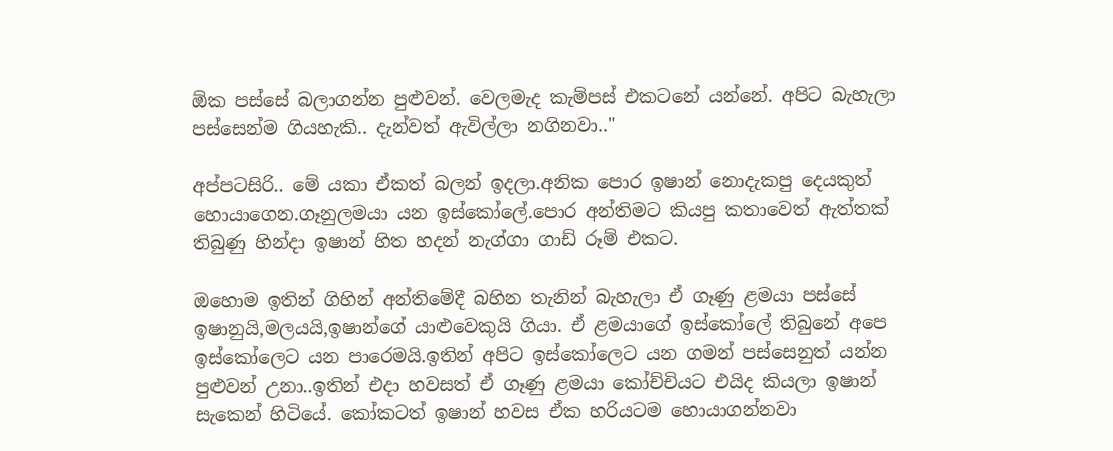ඕක පස්සේ බලාගන්න පුළුවන්. වෙලමැද කැම්පස් එකටනේ යන්නේ. අපිට බැහැලා පස්සෙන්ම ගියහැකි.. දැන්වත් ඇවිල්ලා නගිනවා.."

අප්පටසිරි.. මේ යකා ඒකත් බලන් ඉදලා.අනික පොර ඉෂාන් නොදැකපු දෙයකුත් හොයාගෙන.ගෑනුලමයා යන ඉස්කෝලේ.පොර අන්තිමට කියපු කතාවෙත් ඇත්තක් තිබුණු හින්දා ඉෂාන් හිත හදන් නැග්ගා ගාඩ් රූම් එකට.

ඔහොම ඉතින් ගිහින් අන්තිමේදී බහින තැනින් බැහැලා ඒ ගෑණු ළමයා පස්සේ ඉෂානුයි,මලයයි,ඉෂාන්ගේ යාළුවෙකුයි ගියා. ඒ ළමයාගේ ඉස්කෝලේ තිබුනේ අපෙ ඉස්කෝලෙට යන පාරෙමයි.ඉතින් අපිට ඉස්කෝලෙට යන ගමන් පස්සෙනුත් යන්න පුළුවන් උනා..ඉතින් එදා හවසත් ඒ ගෑණු ළමයා කෝච්චියට එයිද කියලා ඉෂාන් සැකෙන් හිටියේ. කෝකටත් ඉෂාන් හවස ඒක හරියටම හොයාගන්නවා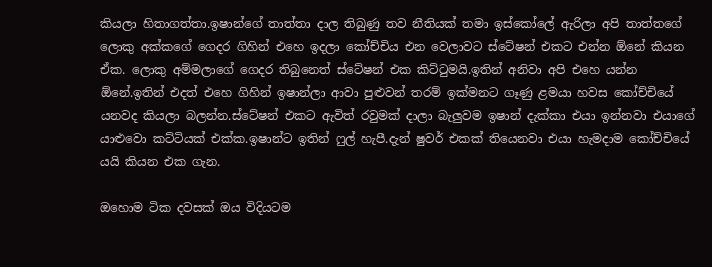කියලා හිතාගත්තා.ඉෂාන්ගේ තාත්තා දාල තිබුණු තව නීතියක් තමා ඉස්කෝලේ ඇරිලා අපි තාත්තගේ ලොකු අක්කගේ ගෙදර ගිහින් එහෙ ඉදලා කෝච්චිය එන වෙලාවට ස්ටේෂන් එකට එන්න ඕනේ කියන ඒක. ලොකු අම්මලාගේ ගෙදර තිබුනෙත් ස්ටේෂන් එක කිට්ටුමයි.ඉතින් අනිවා අපි එහෙ යන්න ඕනේ.ඉතින් එදත් එහෙ ගිහින් ඉෂාන්ලා ආවා පුළුවන් තරම් ඉක්මනට ගෑණු ළමයා හවස කෝච්චියේ යනවද කියලා බලන්න.ස්ටේෂන් එකට ඇවිත් රවුමක් දාලා බැලුවම ඉෂාන් දැක්කා එයා ඉන්නවා එයාගේ යාළුවො කට්ටියක් එක්ක.ඉෂාන්ට ඉතින් ෆුල් හැපී.දැන් ෂුවර් එකක් තියෙනවා එයා හැමදාම කෝච්චියේ යයි කියන එක ගැන.

ඔහොම ටික දවසක් ඔය විදියටම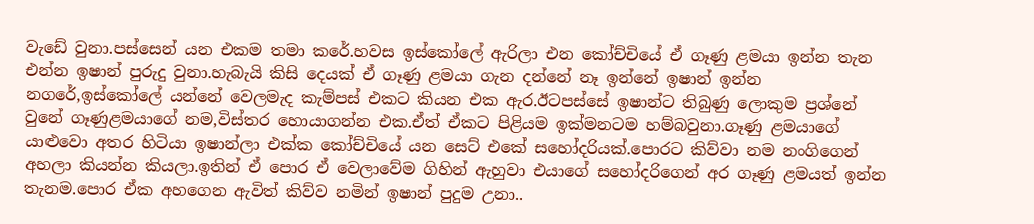වැඩේ වුනා.පස්සෙන් යන එකම තමා කරේ.හවස ඉස්කෝලේ ඇරිලා එන කෝච්චියේ ඒ ගෑණු ළමයා ඉන්න තැන එන්න ඉෂාන් පුරුදු වුනා.හැබැයි කිසි දෙයක් ඒ ගෑණු ළමයා ගැන දන්නේ නෑ ඉන්නේ ඉෂාන් ඉන්න නගරේ,ඉස්කෝලේ යන්නේ වෙලමැද කැම්පස් එකට කියන එක ඇර.ඊටපස්සේ ඉෂාන්ට තිබුණු ලොකුම ප්‍රශ්නේ වුනේ ගෑණුළමයාගේ නම,විස්තර හොයාගන්න එක.ඒත් ඒකට පිළියම ඉක්මනටම හම්බවුනා.ගෑණු ළමයාගේ යාළුවො අතර හිටියා ඉෂාන්ලා එක්ක කෝච්චියේ යන සෙට් එකේ සහෝදරියක්.පොරට කිව්වා නම නංගිගෙන් අහලා කියන්න කියලා.ඉතින් ඒ පොර ඒ වෙලාවේම ගිහින් ඇහුවා එයාගේ සහෝදරිගෙන් අර ගෑණු ළමයත් ඉන්න තැනම.පොර ඒක අහගෙන ඇවිත් කිව්ව නමින් ඉෂාන් පුදුම උනා..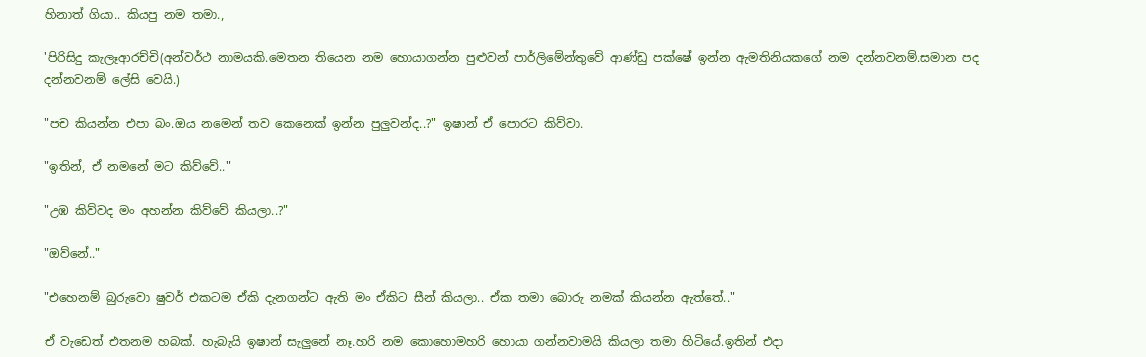හිනාත් ගියා.. කියපු නම තමා.,

'පිරිසිදු කැලෑආරච්චි(අන්වර්ථ නාමයකි.මෙතන තියෙන නම හොයාගන්න පුළුවන් පාර්ලිමේන්තුවේ ආණ්ඩු පක්ෂේ ඉන්න ඇමතිනියකගේ නම දන්නවනම්.සමාන පද දන්නවනම් ලේසි වෙයි.)

"පච කියන්න එපා බං.ඔය නමෙන් තව කෙනෙක් ඉන්න පුලුවන්ද..?" ඉෂාන් ඒ පොරට කිව්වා.

"ඉතින්, ඒ නමනේ මට කිව්වේ.."

"උඹ කිව්වද මං අහන්න කිව්වේ කියලා..?"

"ඔව්නේ.."

"එහෙනම් බුරුවො ෂුවර් එකටම ඒකි දැනගන්ට ඇති මං ඒකිට සීන් කියලා.. ඒක තමා බොරු නමක් කියන්න ඇත්තේ.."

ඒ වැඩෙත් එතනම හබක්. හැබැයි ඉෂාන් සැලුනේ නෑ.හරි නම කොහොමහරි හොයා ගන්නවාමයි කියලා තමා හිටියේ.ඉතින් එදා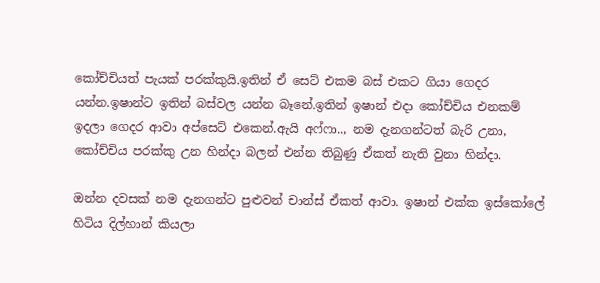කෝච්චියත් පැයක් පරක්කුයි.ඉතින් ඒ සෙට් එකම බස් එකට ගියා ගෙදර යන්න.ඉෂාන්ට ඉතින් බස්වල යන්න බෑනේ.ඉතින් ඉෂාන් එදා කෝච්චිය එනකම් ඉදලා ගෙදර ආවා අප්සෙට් එකෙන්.ඇයි අෆ්ෆා.., නම දැනගන්ටත් බැරි උනා, කෝච්චිය පරක්කු උන හින්දා බලන් එන්න තිබුණු ඒකත් නැති වුනා හින්දා.

ඔන්න දවසක් නම දැනගන්ට පුළුවන් චාන්ස් ඒකත් ආවා. ඉෂාන් එක්ක ඉස්කෝලේ හිටිය දිල්හාන් කියලා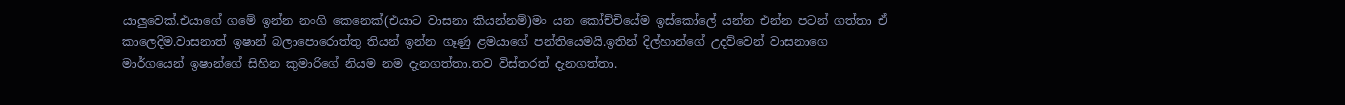යාලුවෙක්.එයාගේ ගමේ ඉන්න නංගි කෙනෙක්(එයාට වාසනා කියන්නම්)මං යන කෝච්චියේම ඉස්කෝලේ යන්න එන්න පටන් ගත්තා ඒ කාලෙදිම.වාසනාත් ඉෂාන් බලාපොරොත්තු තියන් ඉන්න ගෑණු ළමයාගේ පන්තියෙමයි.ඉතින් දිල්හාන්ගේ උදව්වෙන් වාසනාගෙ  මාර්ගයෙන් ඉෂාන්ගේ සිහින කුමාරිගේ නියම නම දැනගත්තා.තව විස්තරත් දැනගත්තා.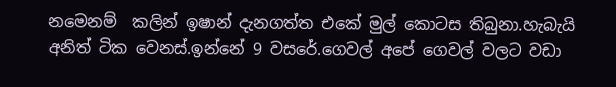නමෙනම්  කලින් ඉෂාන් දැනගත්ත එකේ මුල් කොටස තිබුනා.හැබැයි අනිත් ටික වෙනස්.ඉන්නේ 9 වසරේ.ගෙවල් අපේ ගෙවල් වලට වඩා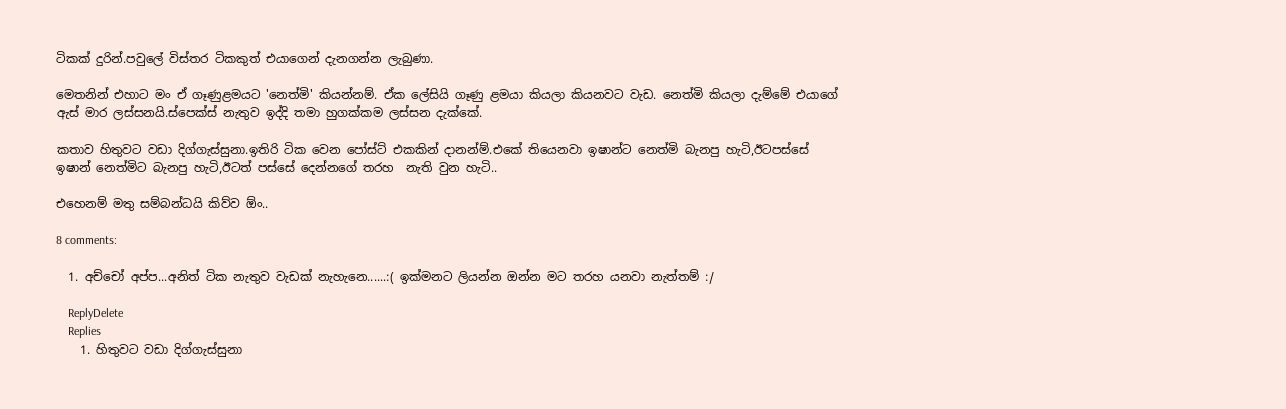ටිකක් දුරින්.පවුලේ විස්තර ටිකකුත් එයාගෙන් දැනගන්න ලැබුණා.

මෙතනින් එහාට මං ඒ ගෑණුළමයට 'නෙත්මි' කියන්නම්. ඒක ලේසියි ගෑණු ළමයා කියලා කියනවට වැඩ. නෙත්මි කියලා දැම්මේ එයාගේ ඇස් මාර ලස්සනයි.ස්පෙක්ස් නැතුව ඉද්දි තමා හුගක්කම ලස්සන දැක්කේ.

කතාව හිතුවට වඩා දිග්ගැස්සුනා.ඉතිරි ටික වෙන පෝස්ට් එකකින් දානන්ම්.එකේ තියෙනවා ඉෂාන්ට නෙත්මි බැනපු හැටි,ඊටපස්සේ ඉෂාන් නෙත්මිට බැනපු හැටි,ඊටත් පස්සේ දෙන්නගේ තරහ  නැති වුන හැටි..

එහෙනම් මතු සම්බන්ධයි කිව්ව ඕං..

8 comments:

  1. අච්චෝ අප්ප...අනිත් ටික නැතුව වැඩක් නැහැනෙ......:( ඉක්මනට ලියන්න ඔන්න මට තරහ යනවා නැත්තම් :/

    ReplyDelete
    Replies
    1. හිතුවට වඩා දිග්ගැස්සුනා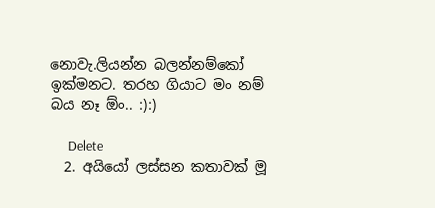නොවැ.ලියන්න බලන්නම්කෝ ඉක්මනට. තරහ ගියාට මං නම් බය නෑ ඕං.. :):)

      Delete
  2. අයියෝ ලස්සන කතාවක් මූ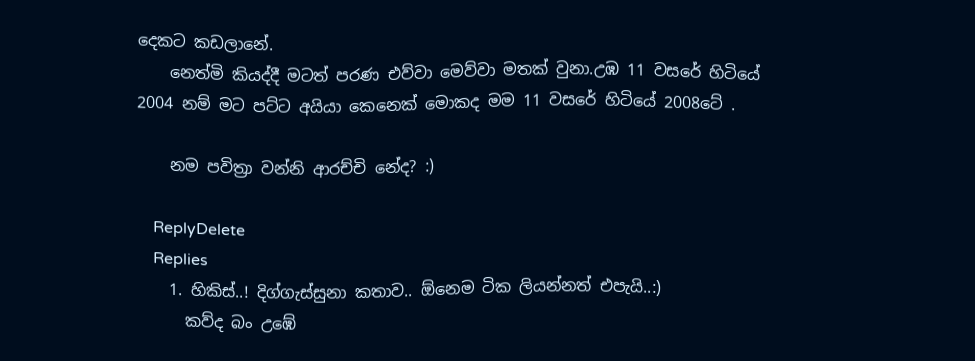දෙකට කඩලානේ.
    නෙත්මි කියද්දී මටත් පරණ එව්වා මෙව්වා මතක් වුනා.උඹ 11 වසරේ හිටියේ 2004 නම් මට පට්ට අයියා කෙනෙක් මොකද මම 11 වසරේ හිටියේ 2008ටේ .

    නම පවිත්‍රා වන්නි ආරච්චි නේද? :)

    ReplyDelete
    Replies
    1. හිකිස්..! දිග්ගැස්සුනා කතාව.. ඕනෙම ටික ලියන්නත් එපැයි..:)
      කව්ද බං උඹේ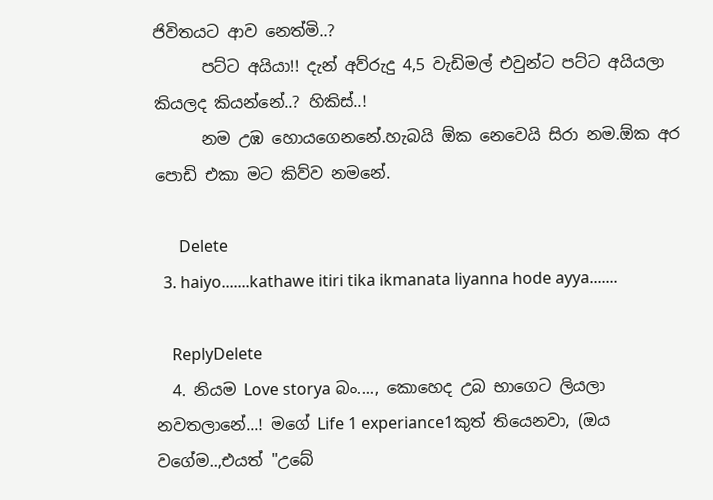ජිවිතයට ආව නෙත්මි..?
      පට්ට අයියා!! දැන් අව්රුදු 4,5 වැඩිමල් එවුන්ට පට්ට අයියලා කියලද කියන්නේ..? හිකිස්..!
      නම උඹ හොයගෙනනේ.හැබයි ඕක නෙවෙයි සිරා නම.ඕක අර පොඩි එකා මට කිව්ව නමනේ.

      Delete
  3. haiyo.......kathawe itiri tika ikmanata liyanna hode ayya.......

    ReplyDelete
  4. නියම Love storya බං...., කොහෙද උබ භාගෙට ලියලා නවතලානේ...! මගේ Life 1 experiance1කුත් තියෙනවා, (ඔය වගේම..,එයත් "උබේ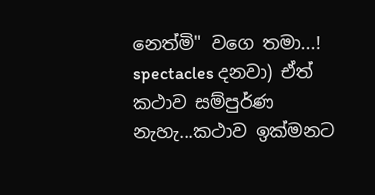නෙත්මි" වගෙ තමා...! spectacles දනවා) ඒත් කථාව සම්පුර්ණ නැහැ...කථාව ඉක්මනට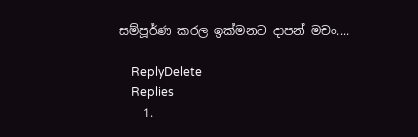සම්පූර්ණ කරල ඉක්මනට දාපන් මචං....

    ReplyDelete
    Replies
    1.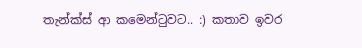තැන්ක්ස් ආ කමෙන්ටුවට.. :) කතාව ඉවර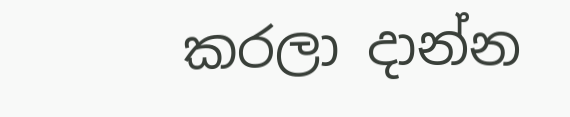කරලා දාන්න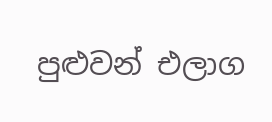පුළුවන් එලාග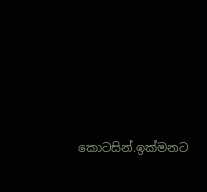කොටසින්.ඉක්මනට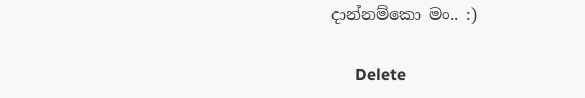දාන්නම්කො මං.. :)

      Delete